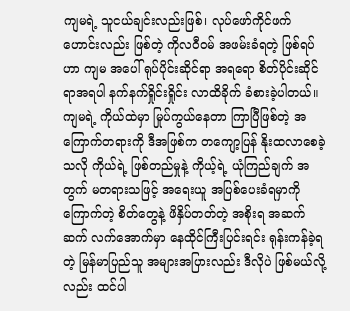ကျမရဲ့ သူငယ်ချင်းလည်းဖြစ်၊ လုပ်ဖော်ကိုင်ဖက်ဟောင်းလည်း ဖြစ်တဲ့ ကိုလဝီဝမ် အဖမ်းခံရတဲ့ ဖြစ်ရပ်ဟာ ကျမ အပေါ် ရုပ်ပိုင်းဆိုင်ရာ အရရော စိတ်ပိုင်းဆိုင်ရာအရပါ နက်နက်ရှိုင်းရှိုင်း လာထိခိုက် ခံစားခဲ့ပါတယ်။ ကျမရဲ့ ကိုယ်ထဲမှာ မြုပ်ကွယ်နေတာ ကြာပြီဖြစ်တဲ့ အကြောက်တရားကို ဒီအဖြစ်က တကျော့ပြန် နိုးထလာစေခဲ့ သလို ကိုယ်ရဲ့ ဖြစ်တည်မှုနဲ့ ကိုယ့်ရဲ့ ယုံကြည်ချက် အတွက် မတရားသဖြင့် အရေးယူ အပြစ်ပေးခံရမှာကို ကြောက်တဲ့ စိတ်တွေနဲ့ ဖိနှိပ်တတ်တဲ့ အစိုးရ အဆက်ဆက် လက်အောက်မှာ နေထိုင်ကြီးပြင်းရင်း ရုန်းကန်ခဲ့ရတဲ့ မြန်မာပြည်သူ အများအပြားလည်း ဒီလိုပဲ ဖြစ်မယ်လို့လည်း ထင်ပါ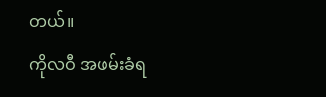တယ်။
ကိုလဝီ အဖမ်းခံရ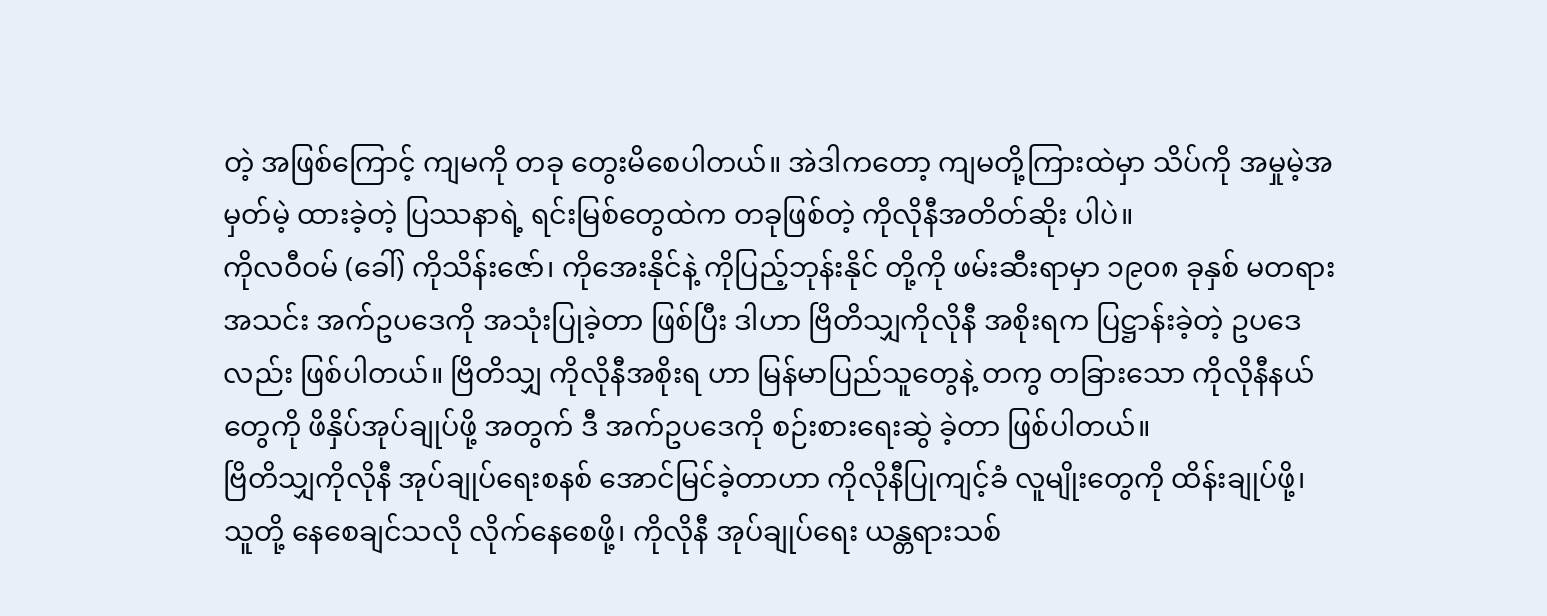တဲ့ အဖြစ်ကြောင့် ကျမကို တခု တွေးမိစေပါတယ်။ အဲဒါကတော့ ကျမတို့ကြားထဲမှာ သိပ်ကို အမှုမဲ့အမှတ်မဲ့ ထားခဲ့တဲ့ ပြဿနာရဲ့ ရင်းမြစ်တွေထဲက တခုဖြစ်တဲ့ ကိုလိုနီအတိတ်ဆိုး ပါပဲ။
ကိုလဝီဝမ် (ခေါ်) ကိုသိန်းဇော်၊ ကိုအေးနိုင်နဲ့ ကိုပြည့်ဘုန်းနိုင် တို့ကို ဖမ်းဆီးရာမှာ ၁၉၀၈ ခုနှစ် မတရားအသင်း အက်ဥပဒေကို အသုံးပြုခဲ့တာ ဖြစ်ပြီး ဒါဟာ ဗြိတိသျှကိုလိုနီ အစိုးရက ပြဋ္ဌာန်းခဲ့တဲ့ ဥပဒေလည်း ဖြစ်ပါတယ်။ ဗြိတိသျှ ကိုလိုနီအစိုးရ ဟာ မြန်မာပြည်သူတွေနဲ့ တကွ တခြားသော ကိုလိုနီနယ်တွေကို ဖိနှိပ်အုပ်ချုပ်ဖို့ အတွက် ဒီ အက်ဥပဒေကို စဉ်းစားရေးဆွဲ ခဲ့တာ ဖြစ်ပါတယ်။
ဗြိတိသျှကိုလိုနီ အုပ်ချုပ်ရေးစနစ် အောင်မြင်ခဲ့တာဟာ ကိုလိုနီပြုကျင့်ခံ လူမျိုးတွေကို ထိန်းချုပ်ဖို့၊ သူတို့ နေစေချင်သလို လိုက်နေစေဖို့၊ ကိုလိုနီ အုပ်ချုပ်ရေး ယန္တရားသစ်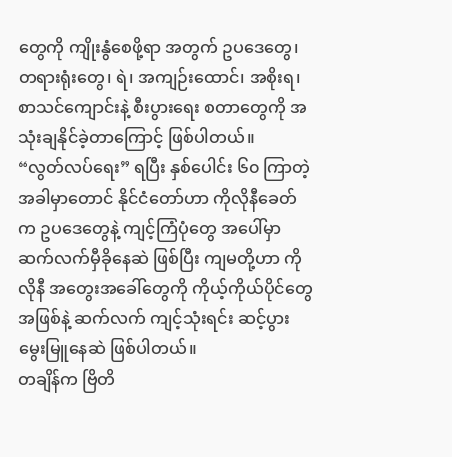တွေကို ကျိုးနွံစေဖို့ရာ အတွက် ဥပဒေတွေ၊ တရားရုံးတွေ၊ ရဲ၊ အကျဉ်းထောင်၊ အစိုးရ၊ စာသင်ကျောင်းနဲ့ စီးပွားရေး စတာတွေကို အသုံးချနိုင်ခဲ့တာကြောင့် ဖြစ်ပါတယ်။
“လွတ်လပ်ရေး” ရပြီး နှစ်ပေါင်း ၆၀ ကြာတဲ့ အခါမှာတောင် နိုင်ငံတော်ဟာ ကိုလိုနီခေတ်က ဥပဒေတွေနဲ့ ကျင့်ကြံပုံတွေ အပေါ်မှာ ဆက်လက်မှီခိုနေဆဲ ဖြစ်ပြီး ကျမတို့ဟာ ကိုလိုနီ အတွေးအခေါ်တွေကို ကိုယ့်ကိုယ်ပိုင်တွေ အဖြစ်နဲ့ ဆက်လက် ကျင့်သုံးရင်း ဆင့်ပွား မွေးမြူနေဆဲ ဖြစ်ပါတယ်။
တချိန်က ဗြိတိ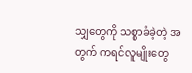သျှတွေကို သစ္စာခံခဲ့တဲ့ အတွက် ကရင်လူမျိုးတွေ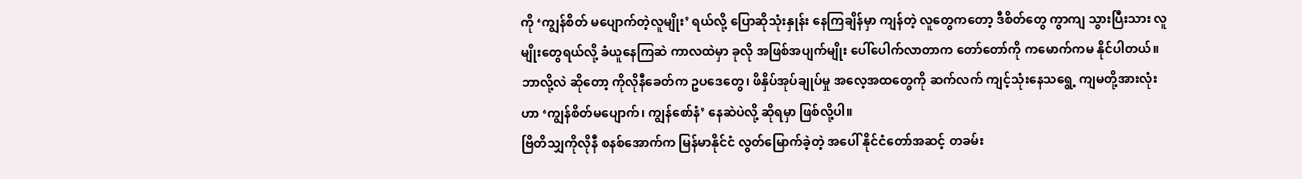ကို ‘ကျွန်စိတ် မပျောက်တဲ့လူမျိုး’ ရယ်လို့ ပြောဆိုသုံးနှုန်း နေကြချိန်မှာ ကျန်တဲ့ လူတွေကတော့ ဒီစိတ်တွေ ကွာကျ သွားပြီးသား လူမျိုးတွေရယ်လို့ ခံယူနေကြဆဲ ကာလထဲမှာ ခုလို အဖြစ်အပျက်မျိုး ပေါ်ပေါက်လာတာက တော်တော်ကို ကမောက်ကမ နိုင်ပါတယ်။ ဘာလို့လဲ ဆိုတော့ ကိုလိုနီခေတ်က ဥပဒေတွေ၊ ဖိနှိပ်အုပ်ချုပ်မှု အလေ့အထတွေကို ဆက်လက် ကျင့်သုံးနေသရွေ့ ကျမတို့အားလုံးဟာ ‘ကျွန်စိတ်မပျောက်၊ ကျွန်စော်နံ’ နေဆဲပဲလို့ ဆိုရမှာ ဖြစ်လို့ပါ။
ဗြိတိသျှကိုလိုနီ စနစ်အောက်က မြန်မာနိုင်ငံ လွတ်မြောက်ခဲ့တဲ့ အပေါ် နိုင်ငံတော်အဆင့် တခမ်း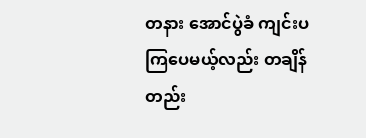တနား အောင်ပွဲခံ ကျင်းပကြပေမယ့်လည်း တချိန်တည်း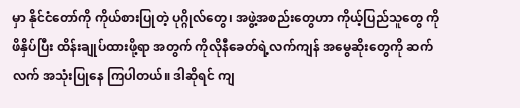မှာ နိုင်ငံတော်ကို ကိုယ်စားပြုတဲ့ ပုဂ္ဂိုလ်တွေ၊ အဖွဲ့အစည်းတွေဟာ ကိုယ့်ပြည်သူတွေ ကို ဖိနှိပ်ပြီး ထိန်းချုပ်ထားဖို့ရာ အတွက် ကိုလိုနီခေတ်ရဲ့လက်ကျန် အမွေဆိုးတွေကို ဆက်လက် အသုံးပြုနေ ကြပါတယ်။ ဒါဆိုရင် ကျ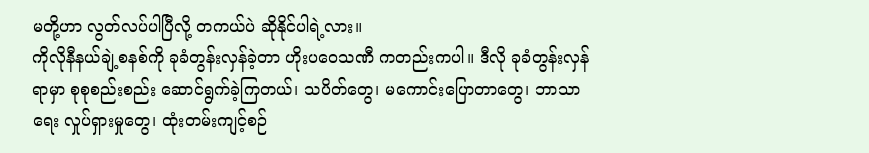မတို့ဟာ လွတ်လပ်ပါပြီလို့ တကယ်ပဲ ဆိုနိုင်ပါရဲ့လား။
ကိုလိုနီနယ်ချဲ့စနစ်ကို ခုခံတွန်းလှန်ခဲ့တာ ဟိုးပဝေသဏီ ကတည်းကပါ။ ဒီလို ခုခံတွန်းလှန်ရာမှာ စုစုစည်းစည်း ဆောင်ရွက်ခဲ့ကြတယ်၊ သပိတ်တွေ၊ မကောင်းပြောတာတွေ၊ ဘာသာရေး လှုပ်ရှားမှုတွေ၊ ထုံးတမ်းကျင့်စဉ်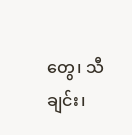တွေ၊ သီချင်း၊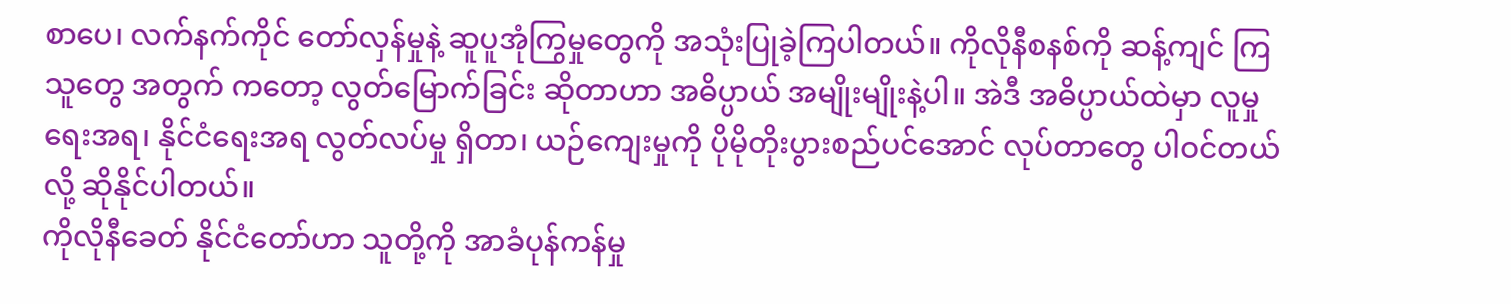စာပေ၊ လက်နက်ကိုင် တော်လှန်မှုနဲ့ ဆူပူအုံကြွမှုတွေကို အသုံးပြုခဲ့ကြပါတယ်။ ကိုလိုနီစနစ်ကို ဆန့်ကျင် ကြသူတွေ အတွက် ကတော့ လွတ်မြောက်ခြင်း ဆိုတာဟာ အဓိပ္ပာယ် အမျိုးမျိုးနဲ့ပါ။ အဲဒီ အဓိပ္ပာယ်ထဲမှာ လူမှုရေးအရ၊ နိုင်ငံရေးအရ လွတ်လပ်မှု ရှိတာ၊ ယဉ်ကျေးမှုကို ပိုမိုတိုးပွားစည်ပင်အောင် လုပ်တာတွေ ပါဝင်တယ် လို့ ဆိုနိုင်ပါတယ်။
ကိုလိုနီခေတ် နိုင်ငံတော်ဟာ သူတို့ကို အာခံပုန်ကန်မှု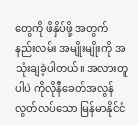တွေကို ဖိနှိပ်ဖို့ အတွက် နည်းလမ်း အမျိုးမျိုးကို အသုံးချခဲ့ပါတယ်။ အလားတူပါပဲ ကိုလိုနီခေတ်အလွန် လွတ်လပ်သော မြန်မာနိုင်ငံ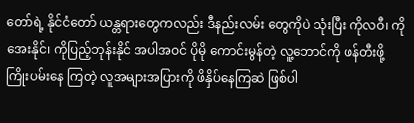တော်ရဲ့ နိုင်ငံတော် ယန္တရားတွေကလည်း ဒီနည်းလမ်း တွေကိုပဲ သုံးပြီး ကိုလဝီ၊ ကိုအေးနိုင်၊ ကိုပြည့်ဘုန်းနိုင် အပါအဝင် ပိုမို ကောင်းမွန်တဲ့ လူ့ဘောင်ကို ဖန်တီးဖို့ ကြိုးပမ်းနေ ကြတဲ့ လူအများအပြားကို ဖိနှိပ်နေကြဆဲ ဖြစ်ပါ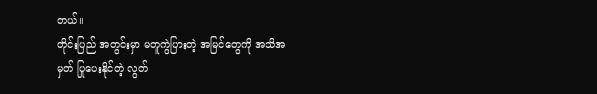တယ်။
တိုင်းပြည် အတွင်းမှာ မတူကွဲပြားတဲ့ အမြင်တွေကို အသိအမှတ် ပြုပေးနိုင်တဲ့ လွတ်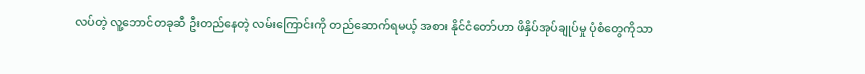လပ်တဲ့ လူ့ဘောင်တခုဆီ ဦးတည်နေတဲ့ လမ်းကြောင်းကို တည်ဆောက်ရမယ့် အစား နိုင်ငံတော်ဟာ ဖိနှိပ်အုပ်ချုပ်မှု ပုံစံတွေကိုသာ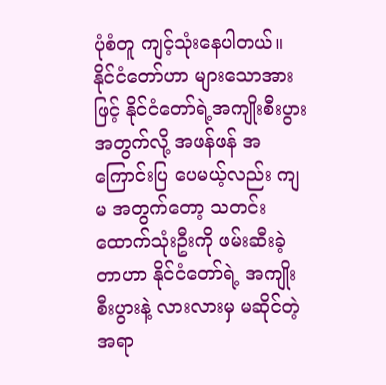ပုံစံတူ ကျင့်သုံးနေပါတယ်။ နိုင်ငံတော်ဟာ များသောအားဖြင့် နိုင်ငံတော်ရဲ့အကျိုးစီးပွား အတွက်လို့ အဖန်ဖန် အကြောင်းပြ ပေမယ့်လည်း ကျမ အတွက်တော့ သတင်းထောက်သုံးဦးကို ဖမ်းဆီးခဲ့တာဟာ နိုင်ငံတော်ရဲ့ အကျိုးစီးပွားနဲ့ လားလားမှ မဆိုင်တဲ့ အရာ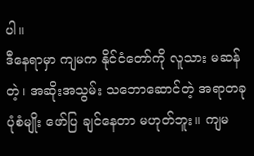ပါ။
ဒီနေရာမှာ ကျမက နိုင်ငံတော်ကို လူသား မဆန်တဲ့၊ အဆိုးအသွမ်း သဘောဆောင်တဲ့ အရာတခု ပုံစံမျိုး ဖော်ပြ ချင်နေတာ မဟုတ်ဘူး။ ကျမ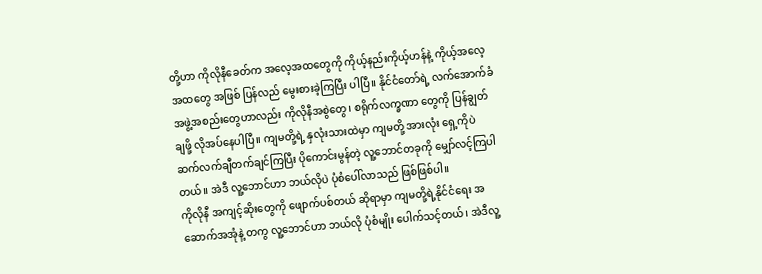တို့ဟာ ကိုလိုနီခေတ်က အလေ့အထတွေကို ကိုယ့်နည်းကိုယ့်ဟန်နဲ့ ကိုယ့်အလေ့ အထတွေ အဖြစ် ပြန်လည် မွေးစားခဲ့ကြပြီး ပါပြီ။ နိုင်ငံတော်ရဲ့ လက်အောက်ခံ အဖွဲ့အစည်းတွေဟာလည်း ကိုလိုနီအစွဲတွေ၊ စရိုက်လက္ခဏာ တွေကို ပြန်ချွတ်ချဖို့ လိုအပ်နေပါပြီ။ ကျမတို့ရဲ့ နှလုံးသားထဲမှာ ကျမတို့ အားလုံး ရှေ့ကိုပဲ ဆက်လက်ချီတက်ချင်ကြပြီး ပိုကောင်းမွန်တဲ့ လူ့ဘောင်တခုကို မျှော်လင့်ကြပါတယ်။ အဲဒီ လူ့ဘောင်ဟာ ဘယ်လိုပဲ ပုံစံပေါ်လာသည် ဖြစ်ဖြစ်ပါ။
ကိုလိုနီ အကျင့်ဆိုးတွေကို ဖျောက်ပစ်တယ် ဆိုရာမှာ ကျမတို့ရဲ့နိုင်ငံရေး အဆောက်အအုံနဲ့ တကွ လူ့ဘောင်ဟာ ဘယ်လို ပုံစံမျိုး ပေါက်သင့်တယ်၊ အဲဒီလူ့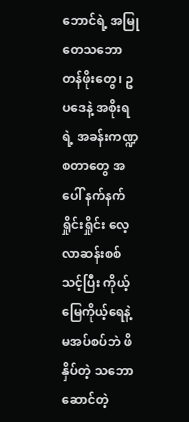ဘောင်ရဲ့ အမြုတေသဘော တန်ဖိုးတွေ၊ ဥပဒေနဲ့ အစိုးရရဲ့ အခန်းကဏ္ဍ စတာတွေ အပေါ် နက်နက်ရှိုင်းရှိုင်း လေ့လာဆန်းစစ်သင့်ပြီး ကိုယ့်မြေကိုယ့်ရေနဲ့ မအပ်စပ်ဘဲ ဖိနှိပ်တဲ့ သဘောဆောင်တဲ့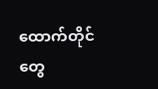ထောက်တိုင်တွေ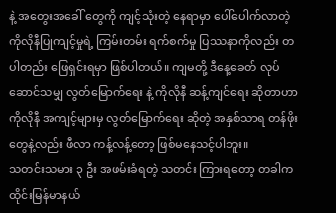နဲ့ အတွေးအခေါ် တွေကို ကျင့်သုံးတဲ့ နေရာမှာ ပေါ်ပေါက်လာတဲ့ ကိုလိုနီပြုကျင့်မှုရဲ့ ကြမ်းတမ်း ရက်စက်မှု ပြဿနာကိုလည်း တပါတည်း ဖြေရှင်းရမှာ ဖြစ်ပါတယ်။ ကျမတို့ ဒီနေ့ခေတ် လုပ်ဆောင်သမျှ လွတ်မြောက်ရေး နဲ့ ကိုလိုနီ ဆန့်ကျင်ရေး ဆိုတာဟာ ကိုလိုနီ အကျင့်များမှ လွတ်မြောက်ရေး ဆိုတဲ့ အနှစ်သာရ တန်ဖိုးတွေနဲ့လည်း ဖီလာ ကန့်လန့်တော့ ဖြစ်မနေသင့်ပါဘူး။
သတင်းသမား ၃ ဦး အဖမ်းခံရတဲ့ သတင်း ကြားရတော့ တခါက ထိုင်းမြန်မာနယ်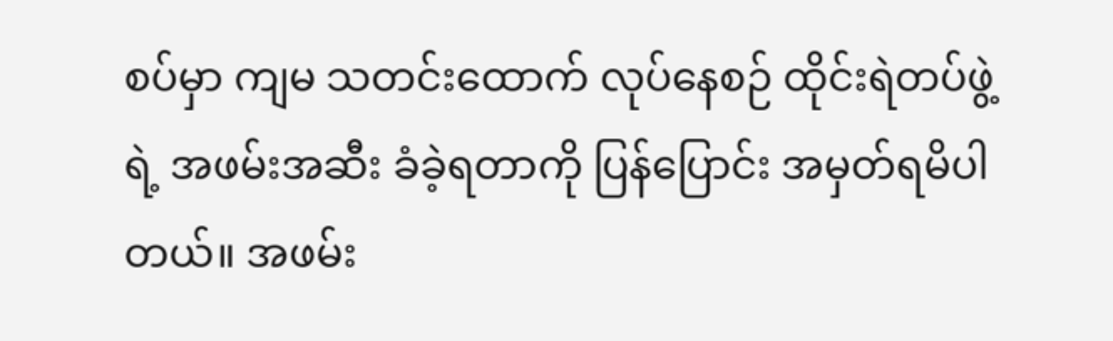စပ်မှာ ကျမ သတင်းထောက် လုပ်နေစဉ် ထိုင်းရဲတပ်ဖွဲ့ရဲ့ အဖမ်းအဆီး ခံခဲ့ရတာကို ပြန်ပြောင်း အမှတ်ရမိပါတယ်။ အဖမ်း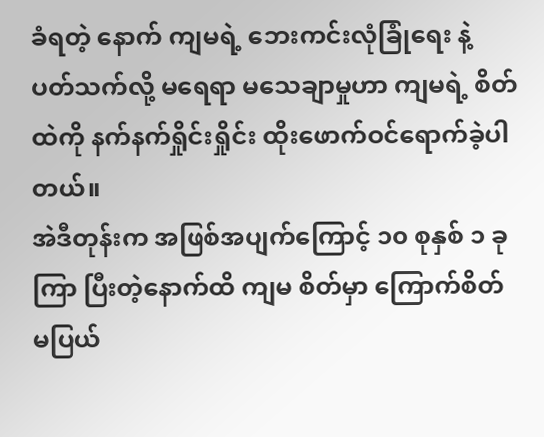ခံရတဲ့ နောက် ကျမရဲ့ ဘေးကင်းလုံခြုံရေး နဲ့ ပတ်သက်လို့ မရေရာ မသေချာမှုဟာ ကျမရဲ့ စိတ်ထဲကို နက်နက်ရှိုင်းရှိုင်း ထိုးဖောက်ဝင်ရောက်ခဲ့ပါတယ်။
အဲဒီတုန်းက အဖြစ်အပျက်ကြောင့် ၁၀ စုနှစ် ၁ ခုကြာ ပြီးတဲ့နောက်ထိ ကျမ စိတ်မှာ ကြောက်စိတ် မပြယ်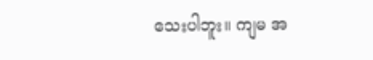သေးပါဘူး။ ကျမ အ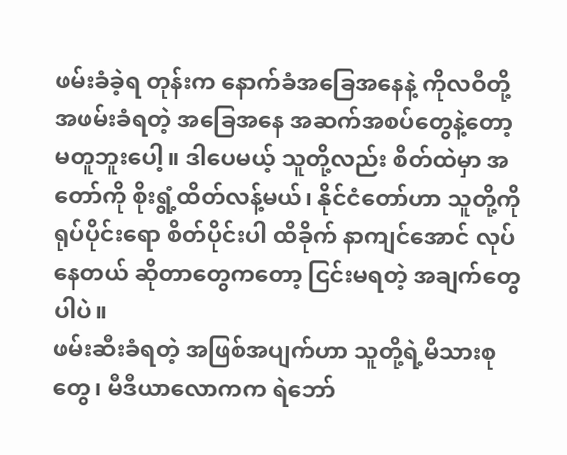ဖမ်းခံခဲ့ရ တုန်းက နောက်ခံအခြေအနေနဲ့ ကိုလဝီတို့ အဖမ်းခံရတဲ့ အခြေအနေ အဆက်အစပ်တွေနဲ့တော့ မတူဘူးပေါ့။ ဒါပေမယ့် သူတို့လည်း စိတ်ထဲမှာ အတော်ကို စိုးရွံ့ထိတ်လန့်မယ်၊ နိုင်ငံတော်ဟာ သူတို့ကို ရုပ်ပိုင်းရော စိတ်ပိုင်းပါ ထိခိုက် နာကျင်အောင် လုပ်နေတယ် ဆိုတာတွေကတော့ ငြင်းမရတဲ့ အချက်တွေပါပဲ။
ဖမ်းဆီးခံရတဲ့ အဖြစ်အပျက်ဟာ သူတို့ရဲ့မိသားစုတွေ၊ မီဒီယာလောကက ရဲဘော်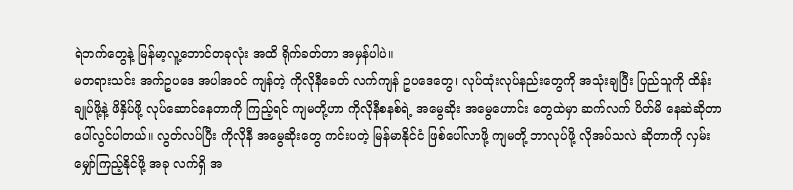ရဲဘက်တွေနဲ့ မြန်မာ့လူ့ဘောင်တခုလုံး အထိ ရိုက်ခတ်တာ အမှန်ပါပဲ။
မတရားသင်း အက်ဥပဒေ အပါအဝင် ကျန်တဲ့ ကိုလိုနီခေတ် လက်ကျန် ဥပဒေတွေ၊ လုပ်ထုံးလုပ်နည်းတွေကို အသုံးချပြီး ပြည်သူကို ထိန်းချုပ်ဖို့နဲ့ ဖိနှိပ်ဖို့ လုပ်ဆောင်နေတာကို ကြည့်ရင် ကျမတို့ဟာ ကိုလိုနီစနစ်ရဲ့ အမွေဆိုး အမွေဟောင်း တွေထဲမှာ ဆက်လက် ပိတ်မိ နေဆဲဆိုတာ ပေါ်လွင်ပါတယ်။ လွတ်လပ်ပြီး ကိုလိုနီ အမွေဆိုးတွေ ကင်းပတဲ့ မြန်မာနိုင်ငံ ဖြစ်ပေါ်လာဖို့ ကျမတို့ ဘာလုပ်ဖို့ လိုအပ်သလဲ ဆိုတာကို လှမ်းမျှော်ကြည့်နိုင်ဖို့ အခု လက်ရှိ အ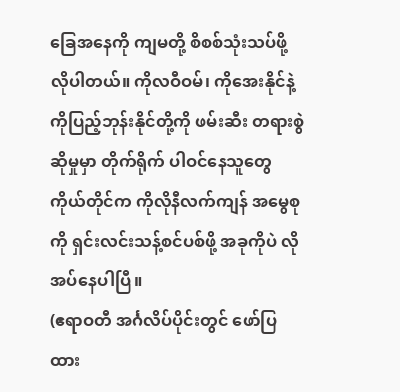ခြေအနေကို ကျမတို့ စိစစ်သုံးသပ်ဖို့ လိုပါတယ်။ ကိုလဝီဝမ်၊ ကိုအေးနိုင်နဲ့ ကိုပြည့်ဘုန်းနိုင်တို့ကို ဖမ်းဆီး တရားစွဲဆိုမှုမှာ တိုက်ရိုက် ပါဝင်နေသူတွေ ကိုယ်တိုင်က ကိုလိုနီလက်ကျန် အမွေစုကို ရှင်းလင်းသန့်စင်ပစ်ဖို့ အခုကိုပဲ လိုအပ်နေပါပြီ။
(ဧရာဝတီ အင်္ဂလိပ်ပိုင်းတွင် ဖော်ပြထား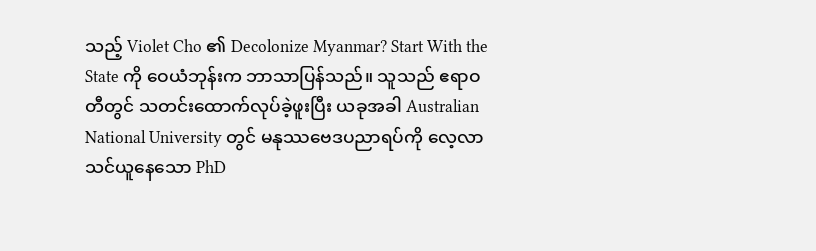သည့် Violet Cho ၏ Decolonize Myanmar? Start With the State ကို ဝေယံဘုန်းက ဘာသာပြန်သည်။ သူသည် ဧရာဝတီတွင် သတင်းထောက်လုပ်ခဲ့ဖူးပြီး ယခုအခါ Australian National University တွင် မနုဿဗေဒပညာရပ်ကို လေ့လာသင်ယူနေသော PhD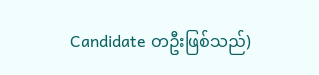Candidate တဦးဖြစ်သည်)